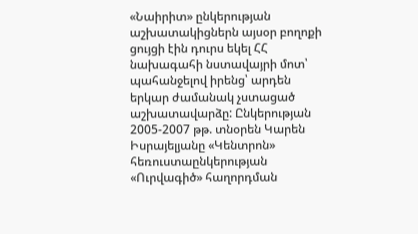«Նաիրիտ» ընկերության աշխատակիցներն այսօր բողոքի ցույցի էին դուրս եկել ՀՀ նախագահի նստավայրի մոտ՝ պահանջելով իրենց՝ արդեն երկար ժամանակ չստացած աշխատավարձը: Ընկերության 2005-2007 թթ. տնօրեն Կարեն Իսրայելյանը «Կենտրոն» հեռուստաընկերության «Ուրվագիծ» հաղորդման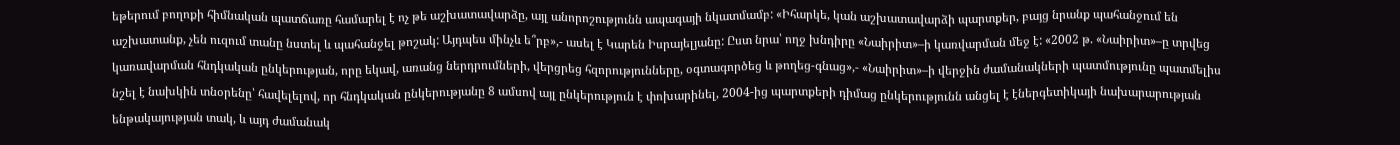եթերում բողոքի հիմնական պատճառը համարել է ոչ թե աշխատավարձը, այլ անորոշությունն ապագայի նկատմամբ: «Իհարկե, կան աշխատավարձի պարտքեր, բայց նրանք պահանջում են աշխատանք, չեն ուզում տանը նստել և պահանջել թոշակ: Այդպես մինչև ե՞րբ»,- ասել է Կարեն Իսրայելյանը: Ըստ նրա՝ ողջ խնդիրը «Նաիրիտ»–ի կառվարման մեջ է: «2002 թ. «Նաիրիտ»–ը տրվեց կառավարման հնդկական ընկերության, որը եկավ, առանց ներդրումների, վերցրեց հզորությունները, օգտագործեց և թողեց-գնաց»,- «Նաիրիտ»–ի վերջին ժամանակների պատմությունը պատմելիս նշել է նախկին տնօրենը՝ հավելելով, որ հնդկական ընկերությանը 8 ամսով այլ ընկերություն է փոխարինել, 2004-ից պարտքերի դիմաց ընկերությունն անցել է էներգետիկայի նախարարության ենթակայության տակ, և այդ ժամանակ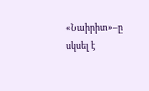«Նաիրիտ»–ը սկսել է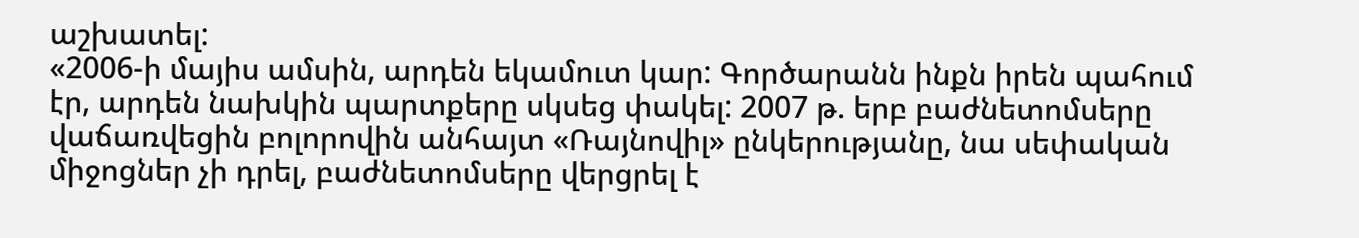աշխատել:
«2006-ի մայիս ամսին, արդեն եկամուտ կար: Գործարանն ինքն իրեն պահում էր, արդեն նախկին պարտքերը սկսեց փակել: 2007 թ. երբ բաժնետոմսերը վաճառվեցին բոլորովին անհայտ «Ռայնովիլ» ընկերությանը, նա սեփական միջոցներ չի դրել, բաժնետոմսերը վերցրել է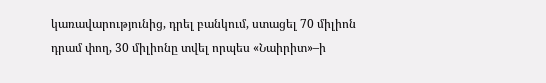կառավարությունից, դրել բանկում, ստացել 70 միլիոն դրամ փող, 30 միլիոնը տվել որպես «Նաիրիտ»–ի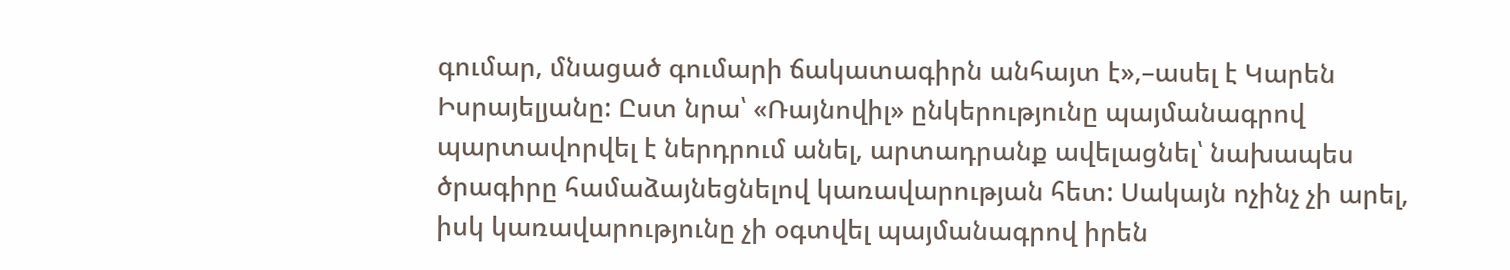գումար, մնացած գումարի ճակատագիրն անհայտ է»,–ասել է Կարեն Իսրայելյանը: Ըստ նրա՝ «Ռայնովիլ» ընկերությունը պայմանագրով պարտավորվել է ներդրում անել, արտադրանք ավելացնել՝ նախապես ծրագիրը համաձայնեցնելով կառավարության հետ: Սակայն ոչինչ չի արել, իսկ կառավարությունը չի օգտվել պայմանագրով իրեն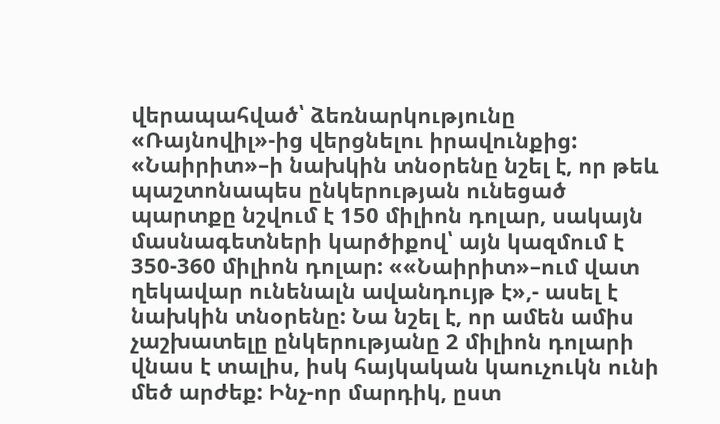վերապահված՝ ձեռնարկությունը «Ռայնովիլ»-ից վերցնելու իրավունքից:
«Նաիրիտ»–ի նախկին տնօրենը նշել է, որ թեև պաշտոնապես ընկերության ունեցած պարտքը նշվում է 150 միլիոն դոլար, սակայն մասնագետների կարծիքով՝ այն կազմում է 350-360 միլիոն դոլար: ««Նաիրիտ»–ում վատ ղեկավար ունենալն ավանդույթ է»,- ասել է նախկին տնօրենը: Նա նշել է, որ ամեն ամիս չաշխատելը ընկերությանը 2 միլիոն դոլարի վնաս է տալիս, իսկ հայկական կաուչուկն ունի մեծ արժեք: Ինչ-որ մարդիկ, ըստ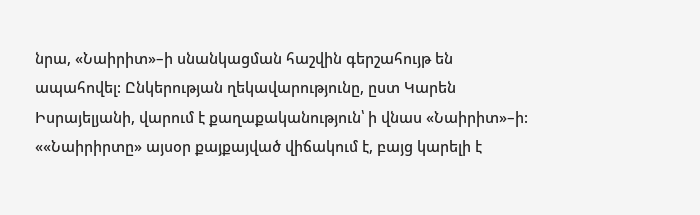նրա, «Նաիրիտ»–ի սնանկացման հաշվին գերշահույթ են ապահովել: Ընկերության ղեկավարությունը, ըստ Կարեն Իսրայելյանի, վարում է քաղաքականություն՝ ի վնաս «Նաիրիտ»–ի: ««Նաիրիրտը» այսօր քայքայված վիճակում է, բայց կարելի է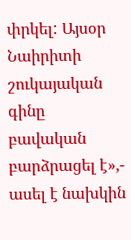փրկել: Այսօր Նաիրիտի շուկայական գինը բավական բարձրացել է»,- ասել է նախկին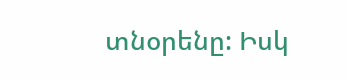տնօրենը: Իսկ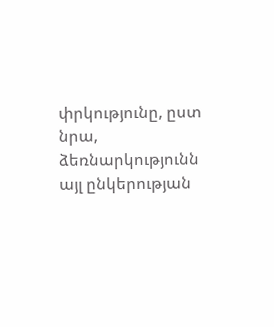փրկությունը, ըստ նրա, ձեռնարկությունն այլ ընկերության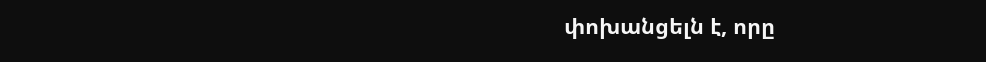փոխանցելն է, որը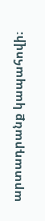արտադրանք կապահովի։